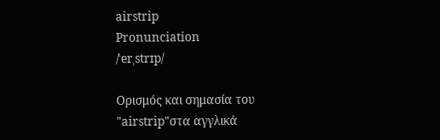airstrip
Pronunciation
/ˈerˌstrɪp/

Ορισμός και σημασία του "airstrip"στα αγγλικά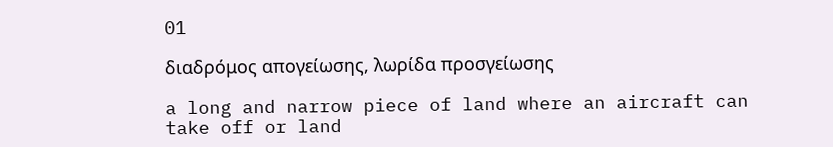01

διαδρόμος απογείωσης, λωρίδα προσγείωσης

a long and narrow piece of land where an aircraft can take off or land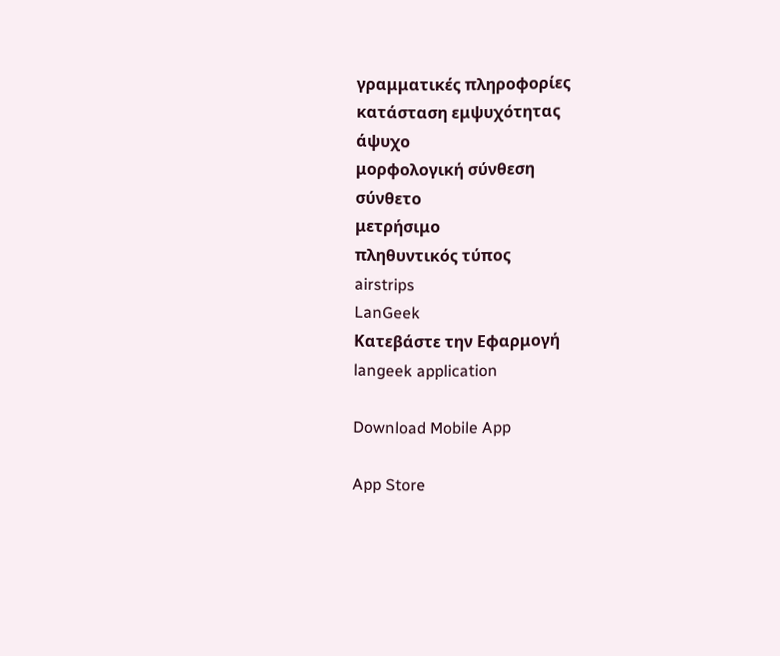γραμματικές πληροφορίες
κατάσταση εμψυχότητας
άψυχο
μορφολογική σύνθεση
σύνθετο
μετρήσιμο
πληθυντικός τύπος
airstrips
LanGeek
Κατεβάστε την Εφαρμογή
langeek application

Download Mobile App

App Store